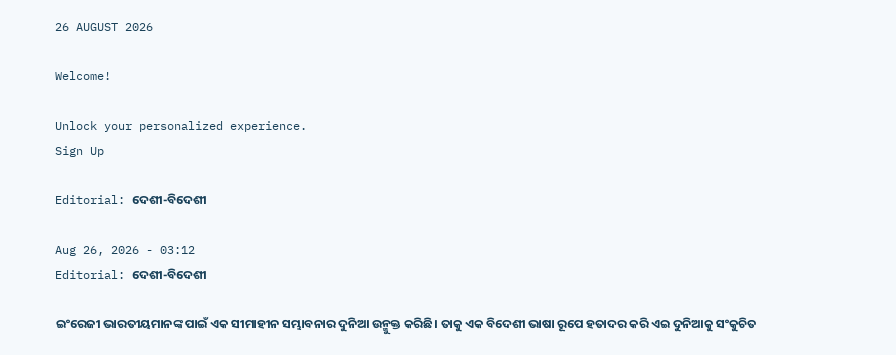26 AUGUST 2026

Welcome!

Unlock your personalized experience.
Sign Up

Editorial: ଦେଶୀ-ବିଦେଶୀ

Aug 26, 2026 - 03:12
Editorial: ଦେଶୀ-ବିଦେଶୀ

ଇଂରେଜୀ ଭାରତୀୟମାନଙ୍କ ପାଇଁ ଏକ ସୀମାହୀନ ସମ୍ଭାବନାର ଦୁନିଆ ଉନ୍ମୁକ୍ତ କରିଛି। ତାକୁ ଏକ ବିଦେଶୀ ଭାଷା ରୂପେ ହତାଦର କରି ଏଇ ଦୁନିଆକୁ ସଂକୁଚିତ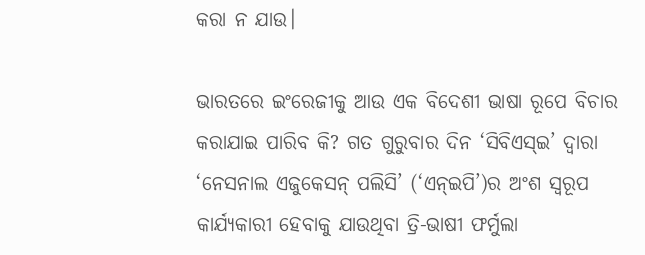କରା ନ ଯାଉ।

ଭାରତରେ ଇଂରେଜୀକୁ ଆଉ ଏକ ବିଦେଶୀ ଭାଷା ରୂପେ ବିଚାର କରାଯାଇ ପାରିବ କି? ଗତ ଗୁରୁବାର ଦିନ ‘ସିବିଏସ୍‌ଇ’ ଦ୍ବାରା ‘ନେସନାଲ ଏଜୁକେସନ୍ ପଲିସି’ (‘ଏନ୍‌ଇପି’)ର ଅଂଶ ସ୍ବରୂପ କାର୍ଯ୍ୟକାରୀ ହେବାକୁ ଯାଉଥିବା ତ୍ରି-ଭାଷୀ ଫର୍ମୁଲା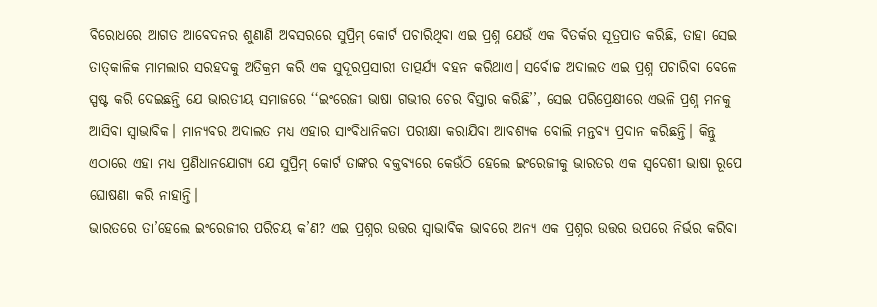ବିରୋଧରେ ଆଗତ ଆବେଦନର ଶୁଣାଣି ଅବସରରେ ସୁପ୍ରିମ୍ କୋର୍ଟ ପଚାରିଥିବା ଏଇ ପ୍ରଶ୍ନ ଯେଉଁ ଏକ ବିତର୍କର ସୂତ୍ରପାତ କରିଛି, ତାହା ସେଇ ତାତ୍‌କାଳିକ ମାମଲାର ସରହଦକୁ ଅତିକ୍ରମ କରି ଏକ ସୁଦୂରପ୍ରସାରୀ ତାତ୍ପର୍ଯ୍ୟ ବହନ କରିଥାଏ। ସର୍ବୋଚ୍ଚ ଅଦାଲତ ଏଇ ପ୍ରଶ୍ନ ପଚାରିବା ବେଳେ ସ୍ପଷ୍ଟ କରି ଦେଇଛନ୍ତି ଯେ ଭାରତୀୟ ସମାଜରେ ‘‘ଇଂରେଜୀ ଭାଷା ଗଭୀର ଚେର ବିସ୍ତାର କରିଛି’’, ସେଇ ପରିପ୍ରେକ୍ଷୀରେ ଏଭଳି ପ୍ରଶ୍ନ ମନକୁ ଆସିବା ସ୍ବାଭାବିକ। ମାନ୍ୟବର ଅଦାଲତ ମଧ୍ୟ ଏହାର ସାଂବିଧାନିକତା ପରୀକ୍ଷା କରାଯିବା ଆବଶ୍ୟକ ବୋଲି ମନ୍ତବ୍ୟ ପ୍ରଦାନ କରିଛନ୍ତି। କିନ୍ତୁ ଏଠାରେ ଏହା ମଧ୍ୟ ପ୍ରଣିଧାନଯୋଗ୍ୟ ଯେ ସୁପ୍ରିମ୍ କୋର୍ଟ ତାଙ୍କର ବକ୍ତବ୍ୟରେ କେଉଁଠି ହେଲେ ଇଂରେଜୀକୁ ଭାରତର ଏକ ସ୍ବଦେଶୀ ଭାଷା ରୂପେ ଘୋଷଣା କରି ନାହାନ୍ତି।
ଭାରତରେ ତା’ହେଲେ ଇଂରେଜୀର ପରିଚୟ କ’ଣ? ଏଇ ପ୍ରଶ୍ନର ଉତ୍ତର ସ୍ବାଭାବିକ ଭାବରେ ଅନ୍ୟ ଏକ ପ୍ରଶ୍ନର ଉତ୍ତର ଉପରେ ନିର୍ଭର କରିବା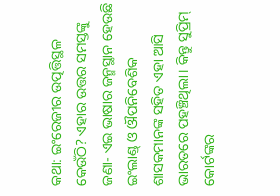କଥା: ଇଂରେଜୀର ଉତ୍ପତ୍ତିସ୍ଥଳ କେଉଁଠି? ଏହାର ଉତ୍ତର ସମସ୍ତଙ୍କୁ ଜଣା- ଏଇ ଭାଷାର ଜନ୍ମସ୍ଥାନ ହେଉଛି ଇଂଲାଣ୍ଡ୍ ଓ ଔପନିବେଶିକ ଶାସକମାନଙ୍କ ସହିତ ଏହା ଆସି ଭାରତରେ ପହଞ୍ଚିଥିଲା। କିନ୍ତୁ ସୁପ୍ରିମ୍ କୋର୍ଟଙ୍କର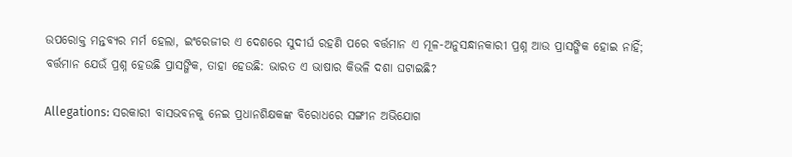ଉପରୋକ୍ତ ମନ୍ତବ୍ୟର ମର୍ମ ହେଲା, ଇଂରେଜୀର ଏ ଦେଶରେ ସୁଦୀର୍ଘ ରହଣି ପରେ ବର୍ତ୍ତମାନ ଏ ମୂଳ-ଅନୁସନ୍ଧାନକାରୀ ପ୍ରଶ୍ନ ଆଉ ପ୍ରାସଙ୍ଗିକ ହୋଇ ନାହିଁ; ବର୍ତ୍ତମାନ ଯେଉଁ ପ୍ରଶ୍ନ ହେଉଛି ପ୍ରାସଙ୍ଗିକ, ତାହା ହେଉଛି: ଭାରତ ଏ ଭାଷାର କିଭଳି ଦଶା ଘଟାଇଛି?

Allegations: ସରକାରୀ ବାସଭବନକୁ ନେଇ ପ୍ରଧାନଶିକ୍ଷକଙ୍କ ବିରୋଧରେ ସଙ୍ଗୀନ ଅଭିଯୋଗ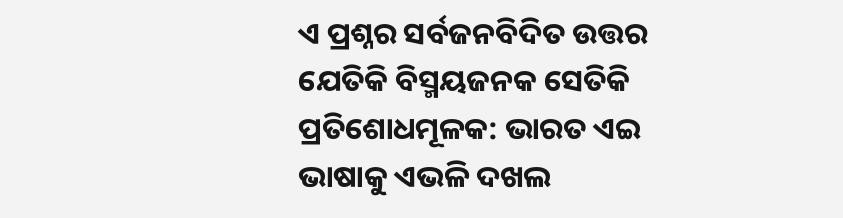ଏ ପ୍ରଶ୍ନର ସର୍ବଜନବିଦିତ ଉତ୍ତର ଯେତିକି ବିସ୍ମୟଜନକ ସେତିକି ପ୍ରତିଶୋଧମୂଳକ: ଭାରତ ଏଇ ଭାଷାକୁ ଏଭଳି ଦଖଲ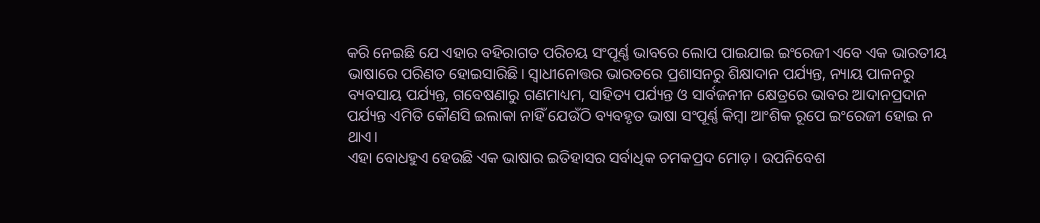କରି ନେଇଛି ଯେ ଏହାର ବହିରାଗତ ପରିଚୟ ସଂପୂର୍ଣ୍ଣ ଭାବରେ ଲୋପ ପାଇଯାଇ ଇଂରେଜୀ ଏବେ ଏକ ଭାରତୀୟ ଭାଷାରେ ପରିଣତ ହୋଇସାରିଛି। ସ୍ବାଧୀନୋତ୍ତର ଭାରତରେ ପ୍ରଶାସନରୁ ଶିକ୍ଷାଦାନ ପର୍ଯ୍ୟନ୍ତ, ନ୍ୟାୟ ପାଳନରୁ ବ୍ୟବସାୟ ପର୍ଯ୍ୟନ୍ତ, ଗବେଷଣାରୁ ଗଣମାଧ୍ୟମ, ସାହିତ୍ୟ ପର୍ଯ୍ୟନ୍ତ ଓ ସାର୍ବଜନୀନ କ୍ଷେତ୍ରରେ ଭାବର ଆଦାନପ୍ରଦାନ ପର୍ଯ୍ୟନ୍ତ ଏମିତି କୌଣସି ଇଲାକା ନାହିଁ ଯେଉଁଠି ବ୍ୟବହୃତ ଭାଷା ସଂପୂର୍ଣ୍ଣ କିମ୍ବା ଆଂଶିକ ରୂପେ ଇଂରେଜୀ ହୋଇ ନ ଥାଏ।
ଏହା ବୋଧହୁଏ ହେଉଛି ଏକ ଭାଷାର ଇତିହାସର ସର୍ବାଧିକ ଚମକପ୍ରଦ ମୋଡ଼। ଉପନିବେଶ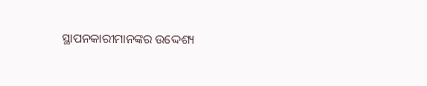ସ୍ଥାପନକାରୀମାନଙ୍କର ଉଦ୍ଦେଶ୍ୟ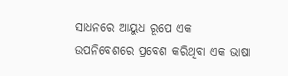ସାଧନରେ ଆୟୁଧ ରୂପେ ଏକ ଉପନିବେଶରେ ପ୍ରବେଶ କରିଥିବା ଏକ ଭାଷା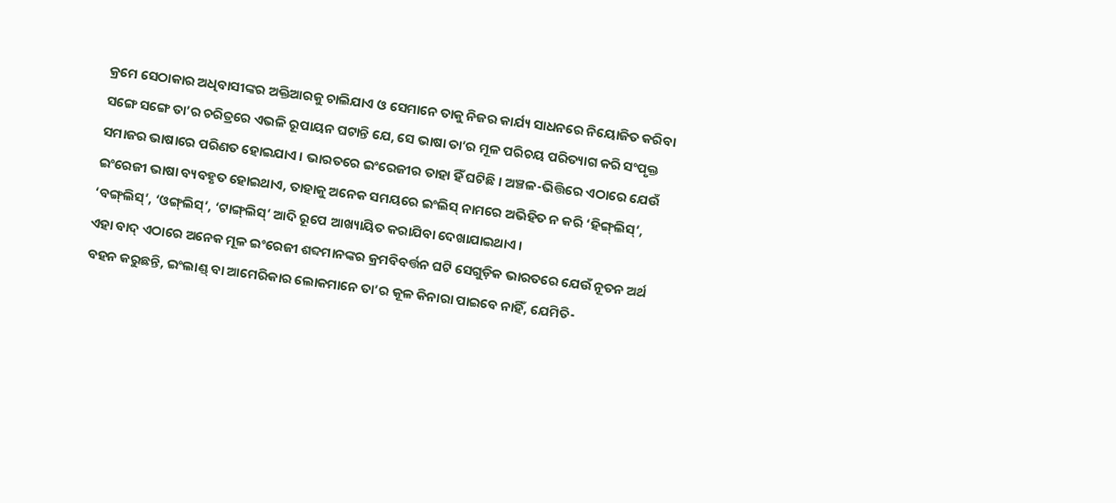କ୍ରମେ ସେଠାକାର ଅଧିବାସୀଙ୍କର ଅକ୍ତିଆରକୁ ଚାଲିଯାଏ ଓ ସେମାନେ ତାକୁ ନିଜର କାର୍ଯ୍ୟ ସାଧନରେ ନିୟୋଜିତ କରିବା ସଙ୍ଗେ ସଙ୍ଗେ ତା’ର ଚରିତ୍ରରେ ଏଭଳି ରୂପାୟନ ଘଟାନ୍ତି ଯେ, ସେ ଭାଷା ତା’ର ମୂଳ ପରିଚୟ ପରିତ୍ୟାଗ କରି ସଂପୃକ୍ତ ସମାଜ‌ର ଭାଷାରେ ପରିଣତ ହୋଇଯାଏ। ଭାରତରେ ଇଂରେଜୀର ତାହା ହିଁ ଘଟିଛି। ଅଞ୍ଚଳ-ଭିତ୍ତିରେ ଏଠାରେ ଯେଉଁ ଇଂରେଜୀ ଭାଷା ବ୍ୟବହୃତ ହୋଇଥାଏ, ତାହାକୁ ଅନେକ ସମୟରେ ଇଂଲିସ୍ ନାମରେ ଅଭିହିତ ନ କରି ‘ହିଙ୍ଗ୍‌ଲିସ୍’, ‘ବଙ୍ଗ୍‌ଲିସ୍’, ‘ଓଙ୍ଗ୍‌ଲିସ୍’, ‘ଟାଙ୍ଗ୍‌ଲିସ୍’ ଆଦି ରୂପେ ଆଖ୍ୟାୟିତ କରାଯିବା ଦେଖାଯାଇଥାଏ।
ଏହା ବାଦ୍ ଏଠାରେ ଅନେକ ମୂଳ ଇଂରେଜୀ ଶବ୍ଦମାନଙ୍କର କ୍ରମବିବର୍ତ୍ତନ ଘଟି ସେଗୁଡ଼ିକ ଭାରତରେ ଯେଉଁ ନୂତନ ଅର୍ଥ ବହନ କରୁଛନ୍ତି, ଇଂଲାଣ୍ଡ୍ ବା ଆମେରିକାର ଲୋକମାନେ ତା’ର କୂଳ କିନାରା ପାଇବେ ନାହିଁ, ଯେମିତି-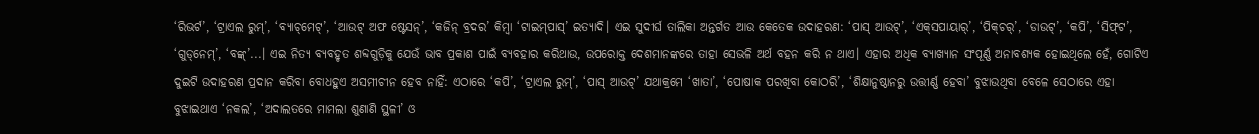‘ରିଭର୍ଟ’, ‘ଟ୍ରାଏଲ ରୁମ୍’, ‘ବ୍ୟାଚ୍‌ମେଟ୍‌’, ‘ଆଉଟ୍‌ ଅଫ ଷ୍ଟେସନ୍’, ‘କଜିନ୍ ବ୍ରଦର’ କିମ୍ବା ‘ଟାଇମ୍‌ପାସ୍’ ଇତ୍ୟାଦି। ଏଇ ସୁଦୀର୍ଘ ତାଲିକା ଅନ୍ତର୍ଗତ ଆଉ କେତେକ ଉଦାହରଣ: ‘ପାସ୍ ଆଉଟ୍’, ‘ଏକ୍‌ସପାୟାର୍’, ‘ପିକ୍‌ଚର୍’, ‘ଡାଉଟ୍’, ‘କପି’, ‘ସିଫ୍‌ଟ’, ‘ଗୁଡ୍‌ନେମ୍’, ‘ବଙ୍କ୍’...। ଏଇ ନିତ୍ୟ ବ୍ୟବହୃତ ଶବ୍ଦଗୁଡ଼ିକୁ ଯେଉଁ ଭାବ ପ୍ରକାଶ ପାଇଁ ବ୍ୟବହାର କରିଥାଉ, ଉପରୋକ୍ତ ଦେଶମାନଙ୍କରେ ତାହା ସେଭଳି ଅର୍ଥ ବହନ କରି ନ ଥାଏ। ଏହାର ଅଧିକ ବ୍ୟାଖ୍ୟାନ ସଂପୂର୍ଣ୍ଣ ଅନାବଶ୍ୟକ ହୋଇଥିଲେ ହେଁ, ଗୋଟିଏ ଦୁଇଟି ଉଦାହରଣ ପ୍ରଦାନ କରିବା ବୋଧହୁଏ ଅସମୀଚୀନ ହେବ ନାହିଁ: ଏଠାରେ ‘କପି’, ‘ଟ୍ରାଏଲ ରୁମ୍’, ‘ପାସ୍‌ ଆଉଟ୍’ ଯଥାକ୍ରମେ ‘ଖାତା’, ‘ପୋଷାକ ପରଖିବା କୋଠରି’, ‘ଶିକ୍ଷାନୁଷ୍ଠାନରୁ ଉତ୍ତୀର୍ଣ୍ଣ ହେବା’ ବୁଝାଉଥିବା ବେଳେ ସେଠାରେ ଏହା ବୁଝାଇଥାଏ ‘ନକଲ’, ‘ଅଦାଲତରେ ମାମଲା ଶୁଣାଣି ସ୍ଥଳୀ’ ଓ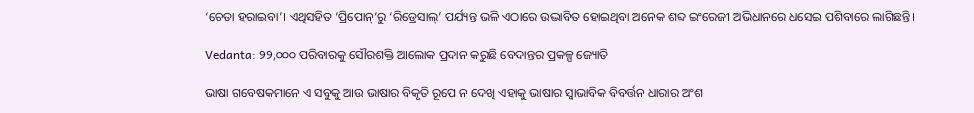‘ଚେତା ହରାଇବା’। ଏଥିସହିତ ‘ପ୍ରିପୋନ୍’ରୁ ‘ରିଡ୍ରେସାଲ୍’ ପର୍ଯ୍ୟନ୍ତ ଭଳି ଏଠାରେ ଉଦ୍ଭାବିତ ହୋଇଥିବା ଅନେକ ଶବ୍ଦ ଇଂରେଜୀ ଅଭିଧାନରେ ଧସେଇ ପଶିବାରେ ଲାଗିଛନ୍ତି।

Vedanta: ୨୨,୦୦୦ ପରିବାରକୁ ସୌରଶକ୍ତି ଆଲୋକ ପ୍ରଦାନ କରୁଛି ବେଦାନ୍ତର ପ୍ରକଳ୍ପ ଜ୍ୟୋତି

ଭାଷା ଗବେଷକମାନେ ଏ ସବୁକୁ ଆଉ ଭାଷାର ବିକୃତି ରୂପେ ନ ଦେଖି ଏହାକୁ ଭାଷାର ସ୍ବାଭାବିକ ବିବର୍ତ୍ତନ ଧାରାର ଅଂଶ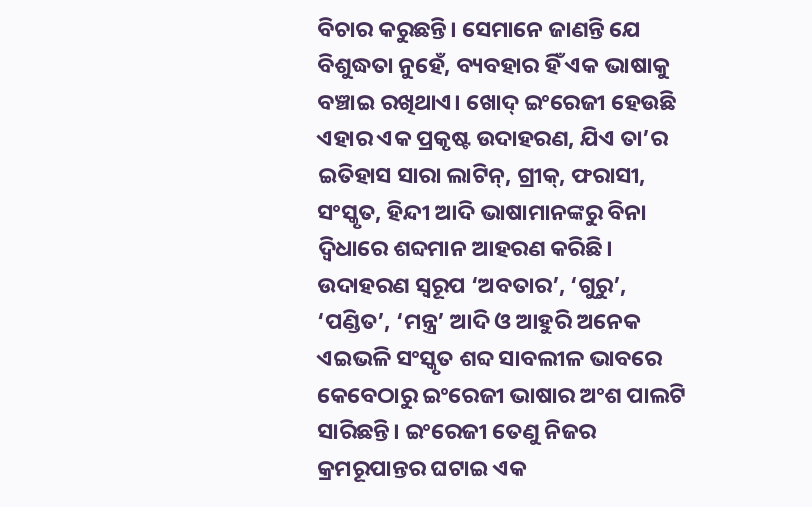ବିଚାର କରୁଛନ୍ତି। ସେମାନେ ଜାଣନ୍ତି ଯେ ବିଶୁଦ୍ଧତା ନୁହେଁ, ବ୍ୟବହାର ହିଁ ଏକ ଭାଷାକୁ ବଞ୍ଚାଇ ରଖିଥାଏ। ଖୋଦ୍ ଇଂରେଜୀ ହେଉଛି ଏହାର ଏକ ପ୍ରକୃଷ୍ଟ ଉଦାହରଣ, ଯିଏ ତା’ର ଇତିହାସ ସାରା ଲାଟିନ୍, ଗ୍ରୀକ୍, ଫରାସୀ, ସଂସ୍କୃତ, ହିନ୍ଦୀ ଆଦି ଭାଷାମାନଙ୍କରୁ ବିନା ଦ୍ବିଧାରେ ଶବ୍ଦମାନ ଆହରଣ କରିଛି। ଉଦାହରଣ ସ୍ବରୂପ ‘ଅବତାର’, ‘ଗୁରୁ’, ‘ପଣ୍ଡିତ’, ‘ମନ୍ତ୍ର’ ଆଦି ଓ ଆହୁରି ଅନେକ ଏଇଭଳି ସଂସ୍କୃତ ଶବ୍ଦ ସାବଲୀଳ ଭାବରେ କେବେଠାରୁ ଇଂରେଜୀ ଭାଷାର ଅଂଶ ପାଲଟି ସାରିଛନ୍ତି। ଇଂରେଜୀ ତେଣୁ ନିଜର କ୍ରମରୂପାନ୍ତର ଘଟାଇ ଏକ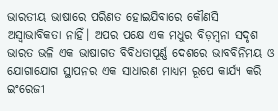ଭାରତୀୟ ଭାଷାରେ ପରିଣତ ହୋଇଯିବାରେ କୌଣସି ଅସ୍ବାଭାବିକତା ନାହିଁ। ଅପର ପକ୍ଷେ ଏକ ମଧୁର ବିଡ଼ମ୍ବନା ସଦୃଶ ଭାରତ ଭଳି ଏକ ଭାଷାଗତ ବିବିଧତାପୂର୍ଣ୍ଣ ଦେଶରେ ଭାବବିନିମୟ ଓ ଯୋଗାଯୋଗ ସ୍ଥାପନର ଏକ ସାଧାରଣ ମାଧ୍ୟମ ରୂପେ କାର୍ଯ୍ୟ କରି ଇଂରେଜୀ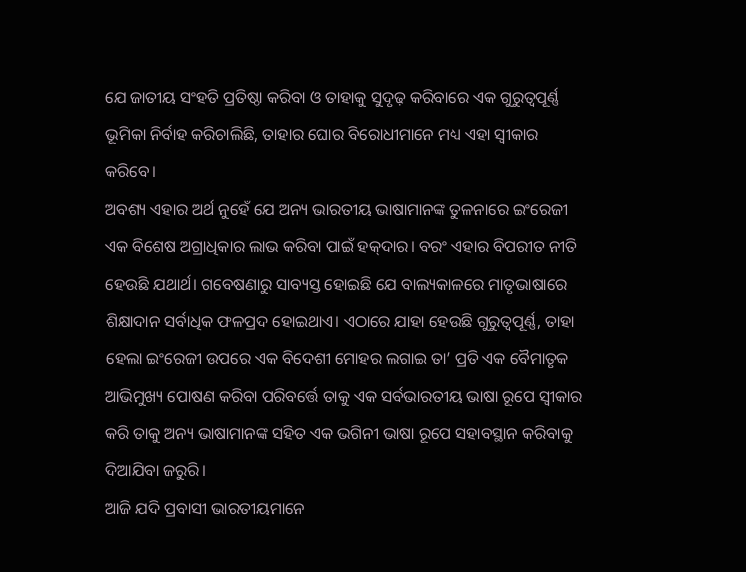ଯେ ଜାତୀୟ ସଂହତି ପ୍ରତିଷ୍ଠା କରିବା ଓ ତାହାକୁ ସୁଦୃଢ଼ କରିବାରେ ଏକ ଗୁରୁତ୍ବପୂର୍ଣ୍ଣ ଭୂମିକା ନିର୍ବାହ କରିଚାଲିଛି, ତାହାର ଘୋର ବିରୋଧୀମାନେ ମଧ୍ୟ ଏହା ସ୍ବୀକାର କରିବେ।
ଅବଶ୍ୟ ଏହାର ଅର୍ଥ ନୁହେଁ ଯେ ଅନ୍ୟ ଭାରତୀୟ ଭାଷାମାନଙ୍କ ତୁଳନାରେ ଇଂରେଜୀ ଏକ ବିଶେଷ ଅଗ୍ରାଧିକାର ଲାଭ କରିବା ପାଇଁ ହକ୍‌ଦାର। ବରଂ ଏହାର ବିପରୀତ ନୀତି ହେଉଛି ଯଥାର୍ଥ। ଗବେଷଣାରୁ ସାବ୍ୟସ୍ତ ହୋଇଛି ଯେ ବାଲ୍ୟକାଳରେ ମାତୃଭାଷାରେ ଶିକ୍ଷାଦାନ ସର୍ବାଧିକ ଫଳପ୍ରଦ ହୋଇଥାଏ। ଏଠାରେ ଯାହା ହେଉଛି ଗୁରୁତ୍ବପୂର୍ଣ୍ଣ, ତାହା ହେଲା ଇଂରେଜୀ ଉପରେ ଏକ ବିଦେଶୀ ମୋହର ଲଗାଇ ତା’ ପ୍ରତି ଏକ ବୈମାତୃକ ଆଭିମୁଖ୍ୟ ପୋଷଣ କରିବା ପରିବର୍ତ୍ତେ ତାକୁ ଏକ ସର୍ବଭାରତୀୟ ଭାଷା ରୂପେ ସ୍ବୀକାର କରି ତାକୁ ଅନ୍ୟ ଭାଷାମାନଙ୍କ ସହିତ ଏକ ଭଗିନୀ ଭାଷା ରୂପେ ସହାବସ୍ଥାନ କରିବାକୁ ଦିଆଯିବା ଜରୁରି।
ଆଜି ଯଦି ପ୍ରବାସୀ ଭାରତୀୟମାନେ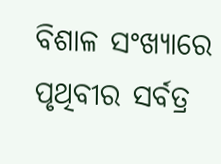ବିଶାଳ ସଂଖ୍ୟାରେ ପୃଥିବୀର ସର୍ବତ୍ର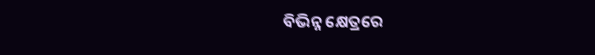ବିଭିନ୍ନ କ୍ଷେତ୍ରରେ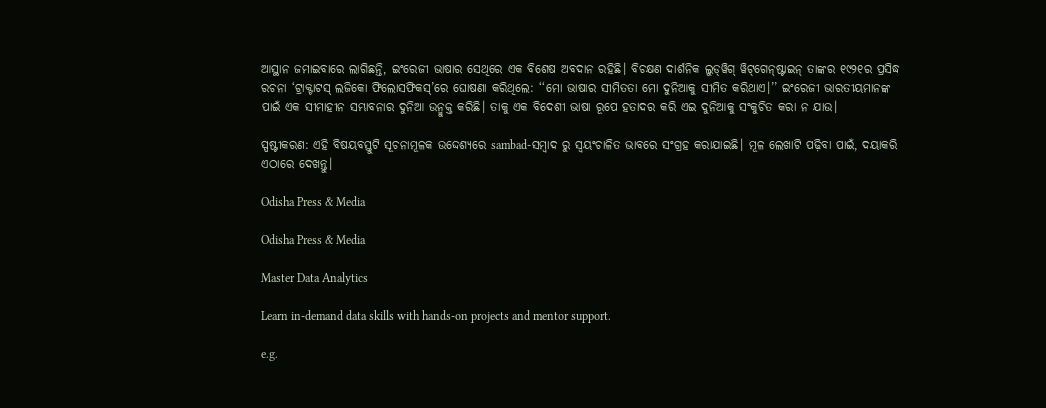ଆସ୍ଥାନ ଜମାଇବାରେ ଲାଗିଛନ୍ତି, ଇଂରେଜୀ ଭାଷାର ସେଥିରେ ଏକ ବିଶେଷ ଅବଦାନ ରହିଛି। ବିଚକ୍ଷଣ ଦାର୍ଶନିକ ଲୁଡ୍‌ୱିଗ୍ ୱିଟ୍‌ଗେନ୍‌ଷ୍ଟାଇନ୍ ତାଙ୍କର ୧୯୨୧ର ପ୍ରସିଦ୍ଧ ରଚନା ‘ଟ୍ରାକ୍ଟାଟସ୍ ଲଜିକୋ ଫିଲୋସଫିକସ୍’ରେ ଘୋଷଣା କରିଥିଲେ: ‘‘ମୋ ଭାଷାର ସୀମିତତା ମୋ ଦୁନିଆକୁ ସୀମିତ କରିଥାଏ।’’ ଇଂରେଜୀ ଭାରତୀୟମାନଙ୍କ ପାଇଁ ଏକ ସୀମାହୀନ ସମ୍ଭାବନାର ଦୁନିଆ ଉନ୍ମୁକ୍ତ କରିଛି। ତାକୁ ଏକ ବିଦେଶୀ ଭାଷା ରୂପେ ହତାଦର କରି ଏଇ ଦୁନିଆକୁ ସଂକୁଚିତ କରା ନ ଯାଉ।

ସ୍ପଷ୍ଟୀକରଣ: ଏହି ବିଷୟବସ୍ତୁଟି ସୂଚନାମୂଳକ ଉଦ୍ଦେଶ୍ୟରେ sambad-ସମ୍ବାଦ ରୁ ସ୍ୱୟଂଚାଳିତ ଭାବରେ ସଂଗ୍ରହ କରାଯାଇଛି। ମୂଳ ଲେଖାଟି ପଢ଼ିବା ପାଇଁ, ଦୟାକରି ଏଠାରେ ଦେଖନ୍ତୁ।

Odisha Press & Media

Odisha Press & Media

Master Data Analytics

Learn in-demand data skills with hands-on projects and mentor support.

e.g.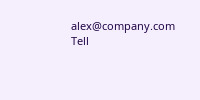alex@company.com
Tell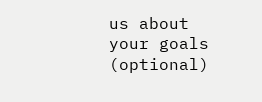us about your goals (optional)